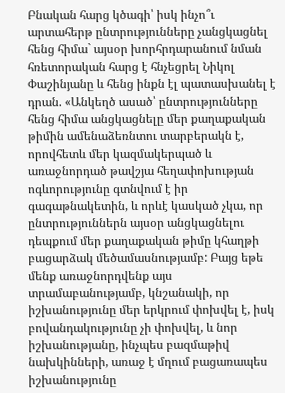Բնական հարց կծագի՝ իսկ ինչո՞ւ արտահերթ ընտրությունները չանցկացնել հենց հիմա` այսօր խորհրդարանում նման հռետորական հարց է հնչեցրել Նիկոլ Փաշինյանը և հենց ինքն էլ պատասխանել է դրան. «Անկեղծ ասած՝ ընտրությունները հենց հիմա անցկացնելը մեր քաղաքական թիմին ամենաձեռնտու տարբերակն է, որովհետև մեր կազմակերպած և առաջնորդած թավշյա հեղափոխության ոգևորությունը գտնվում է իր գագաթնակետին, և որևէ կասկած չկա, որ ընտրություններն այսօր անցկացնելու դեպքում մեր քաղաքական թիմը կհաղթի բացարձակ մեծամասնությամբ: Բայց եթե մենք առաջնորդվենք այս տրամաբանությամբ, կնշանակի, որ իշխանությունը մեր երկրում փոխվել է, իսկ բովանդակությունը չի փոխվել, և նոր իշխանությանը, ինչպես բազմաթիվ նախկինների, առաջ է մղում բացառապես իշխանությունը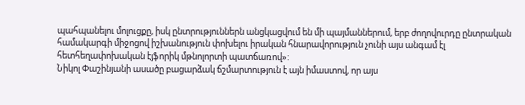պահպանելու մոլուցքը, իսկ ընտրություններն անցկացվում են մի պայմաններում, երբ ժողովուրդը ընտրական համակարգի միջոցով իշխանություն փոխելու իրական հնարավորություն չունի այս անգամ էլ հետհեղափոխական էյֆորիկ մթնոլորտի պատճառով»:
Նիկոլ Փաշինյանի ասածը բացարձակ ճշմարտություն է այն իմաստով, որ այս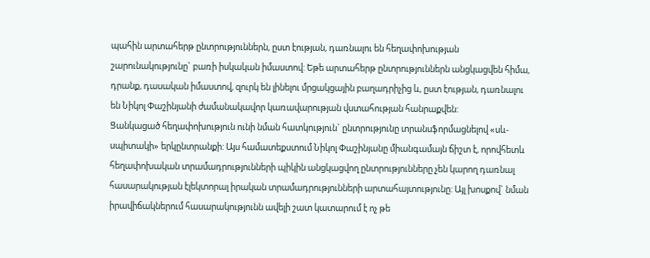պահին արտահերթ ընտրություններն, ըստ էության, դառնալու են հեղափոխության շարունակությունը` բառի իսկական իմաստով: Եթե արտահերթ ընտրություններն անցկացվեն հիմա, դրանք, դասական իմաստով, զուրկ են լինելու մրցակցային բաղադրիչից և, ըստ էության, դառնալու են Նիկոլ Փաշինյանի ժամանակավոր կառավարության վստահության հանրաքվեն:
Ցանկացած հեղափոխություն ունի նման հատկություն` ընտրությունը տրանսֆորմացնելով «սև-սպիտակի» երկընտրանքի: Այս համատեքստում Նիկոլ Փաշինյանը միանգամայն ճիշտ է, որովհետև հեղափոխական տրամադրությունների պիկին անցկացվող ընտրությունները չեն կարող դառնալ հասարակության էլեկտորալ իրական տրամադրությունների արտահայտությունը: Այլ խոսքով` նման իրավիճակներում հասարակությունն ավելի շատ կատարում է ոչ թե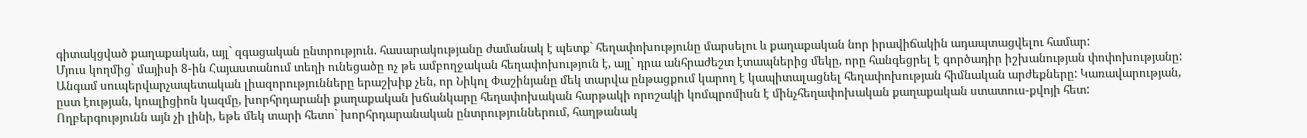գիտակցված քաղաքական, այլ` զգացական ընտրություն. հասարակությանը ժամանակ է պետք` հեղափոխությունը մարսելու և քաղաքական նոր իրավիճակին ադապտացվելու համար:
Մյուս կողմից` մայիսի 8-ին Հայաստանում տեղի ունեցածը ոչ թե ամբողջական հեղափոխություն է, այլ` դրա անհրաժեշտ էտապներից մեկը, որը հանգեցրել է գործադիր իշխանության փոփոխությանը: Անգամ սուպերվարչապետական լիազորությունները երաշխիք չեն, որ Նիկոլ Փաշինյանը մեկ տարվա ընթացքում կարող է կապիտալացնել հեղափոխության հիմնական արժեքները: Կառավարության, ըստ էության, կոալիցիոն կազմը, խորհրդարանի քաղաքական խճանկարը հեղափոխական հարթակի որոշակի կոմպրոմիսն է մինչհեղափոխական քաղաքական ստատուս-քվոյի հետ:
Ողբերգությունն այն չի լինի, եթե մեկ տարի հետո` խորհրդարանական ընտրություններում, հաղթանակ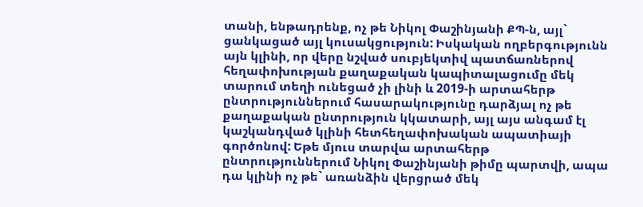տանի, ենթադրենք, ոչ թե Նիկոլ Փաշինյանի ՔՊ-ն, այլ` ցանկացած այլ կուսակցություն: Իսկական ողբերգությունն այն կլինի, որ վերը նշված սուբյեկտիվ պատճառներով հեղափոխության քաղաքական կապիտալացումը մեկ տարում տեղի ունեցած չի լինի և 2019-ի արտահերթ ընտրություններում հասարակությունը դարձյալ ոչ թե քաղաքական ընտրություն կկատարի, այլ այս անգամ էլ կաշկանդված կլինի հետհեղափոխական ապատիայի գործոնով: Եթե մյուս տարվա արտահերթ ընտրություններում Նիկոլ Փաշինյանի թիմը պարտվի, ապա դա կլինի ոչ թե` առանձին վերցրած մեկ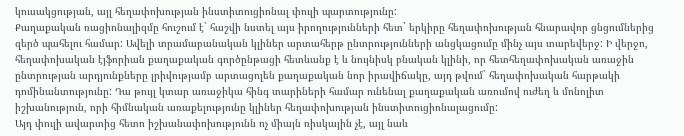կուսակցության, այլ հեղափոխության ինստիտուցիոնալ փուլի պարտությունը:
Քաղաքական ռացիոնալիզմը հուշում է` հաշվի նստել այս իրողությունների հետ` երկիրը հեղափոխության հնարավոր ցնցումներից զերծ պահելու համար: Ավելի տրամաբանական կլիներ արտահերթ ընտրությունների անցկացումը մինչ այս տարեվերջ: Ի վերջո, հեղափոխական էյֆորիան քաղաքական գործընթացի հետևանք է և նույնիսկ բնական կլինի, որ հետհեղափոխական առաջին ընտրության արդյունքները լրիվությամբ արտացոլեն քաղաքական նոր իրավիճակը, այդ թվում` հեղափոխական հարթակի դոմինանտությունը: Դա թույլ կտար առաջիկա հինգ տարիների համար ունենալ քաղաքական առումով ուժեղ և մոնոլիտ իշխանություն, որի հիմնական առաքելությունը կլիներ հեղափոխության ինստիտուցիոնալացումը:
Այդ փուլի ավարտից հետո իշխանափոխությունն ոչ միայն ռիսկային չէ, այլ նաև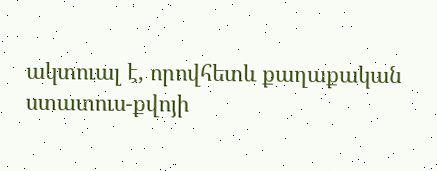ակտուալ է, որովհետև քաղաքական ստատուս-քվոյի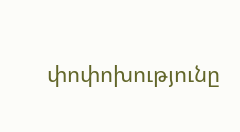փոփոխությունը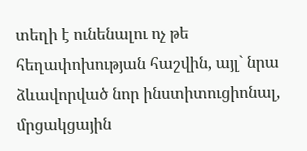տեղի է ունենալու ոչ թե հեղափոխության հաշվին, այլ` նրա ձևավորված նոր ինստիտուցիոնալ, մրցակցային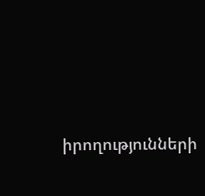իրողությունների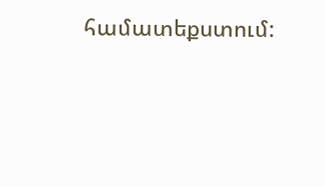համատեքստում: